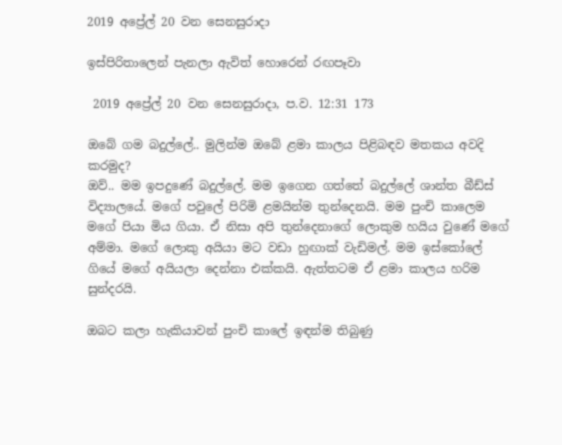2019 අප්‍රේල් 20 වන සෙනසුරාදා

ඉස්පිරිතාලෙන් පැනලා ඇවිත් හොරෙන් රඟපෑවා

 2019 අප්‍රේල් 20 වන සෙනසුරාදා, ප.ව. 12:31 173

ඔබේ ගම බදුල්ලේ.. මුලින්ම ඔබේ ළමා කාලය පිළිබඳව මතකය අවදි කරමුද?
ඔව්.. මම ඉපදුණේ බදුල්ලේ. මම ඉගෙන ගත්තේ බදුල්ලේ ශාන්ත බීඩ්ස් විද්‍යාලයේ. මගේ පවුලේ පිරිමි ළමයින්ම තුන්දෙනයි. මම පුංචි කාලෙම මගේ පියා මිය ගියා. ඒ නිසා අපි තුන්දෙනාගේ ලොකුම හයිය වුණේ මගේ අම්මා. මගේ ලොකු අයියා මට වඩා හුඟාක් වැඩිමල්. මම ඉස්කෝලේ ගියේ මගේ අයියලා දෙන්නා එක්කයි. ඇත්තටම ඒ ළමා කාලය හරිම සුන්දරයි.

ඔබට කලා හැකියාවන් පුංචි කාලේ ඉඳන්ම තිබුණු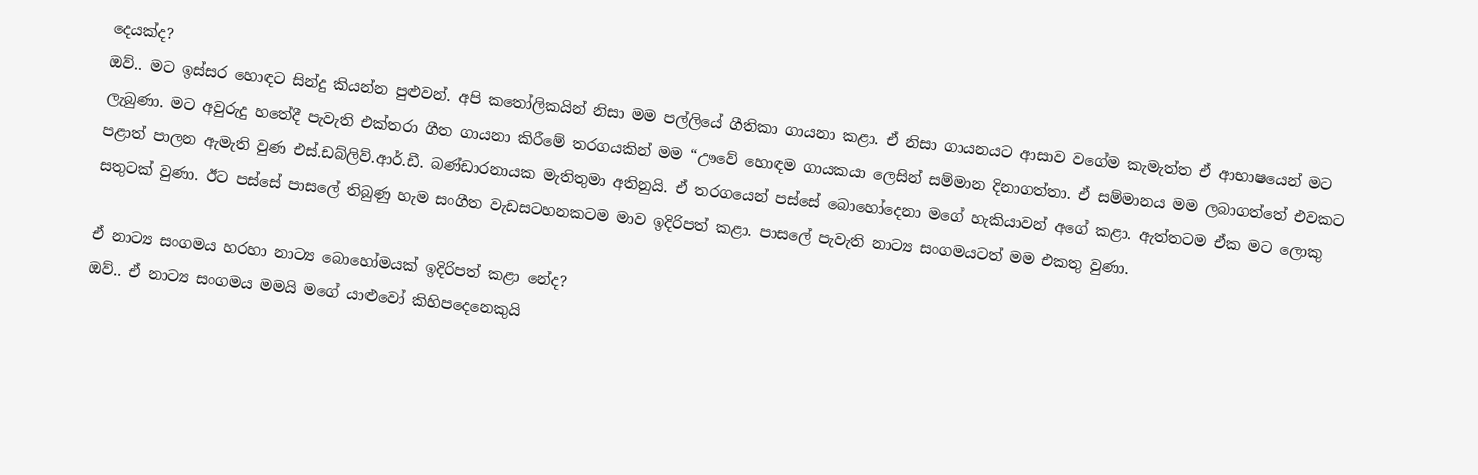දෙයක්ද?
ඔව්.. මට ඉස්සර හොඳට සින්දු කියන්න පුළුවන්. අපි කතෝලිකයින් නිසා මම පල්ලියේ ගීතිකා ගායනා කළා. ඒ නිසා ගායනයට ආසාව වගේම කැමැත්ත ඒ ආභාෂයෙන් මට ලැබුණා. මට අවුරුදු හතේදී පැවැති එක්තරා ගීත ගායනා කිරීමේ තරගයකින් මම “ඌවේ හොඳම ගායකයා ලෙසින් සම්මාන දිනාගත්තා. ඒ සම්මානය මම ලබාගත්තේ එවකට පළාත් පාලන ඇමැති වුණ එස්.ඩබ්ලිව්.ආර්.ඩී. බණ්ඩාරනායක මැතිතුමා අතිනුයි. ඒ තරගයෙන් පස්සේ බොහෝදෙනා මගේ හැකියාවන් අගේ කළා. ඇත්තටම ඒක මට ලොකු සතුටක් වුණා. ඊට පස්සේ පාසලේ තිබුණු හැම සංගීත වැඩසටහනකටම මාව ඉදිරිපත් කළා. පාසලේ පැවැති නාට්‍ය සංගමයටත් මම එකතු වුණා.

ඒ නාට්‍ය සංගමය හරහා නාට්‍ය බොහෝමයක් ඉදිරිපත් කළා නේද?
ඔව්.. ඒ නාට්‍ය සංගමය මමයි මගේ යාළුවෝ කිහිපදෙනෙකුයි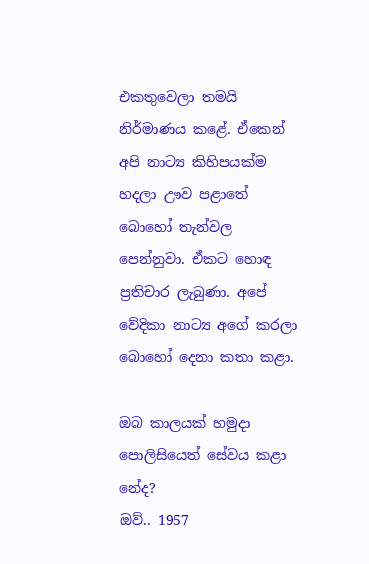එකතුවෙලා තමයි නිර්මාණය කළේ. ඒකෙන් අපි නාට්‍ය කිහිපයක්ම හදලා ඌව පළාතේ බොහෝ තැන්වල පෙන්නුවා. ඒකට හොඳ ප්‍රතිචාර ලැබුණා. අපේ වේදිකා නාට්‍ය අගේ කරලා බොහෝ දෙනා කතා කළා.

ඔබ කාලයක් හමුදා පොලිසියෙත් සේවය කළා නේද?
ඔව්.. 1957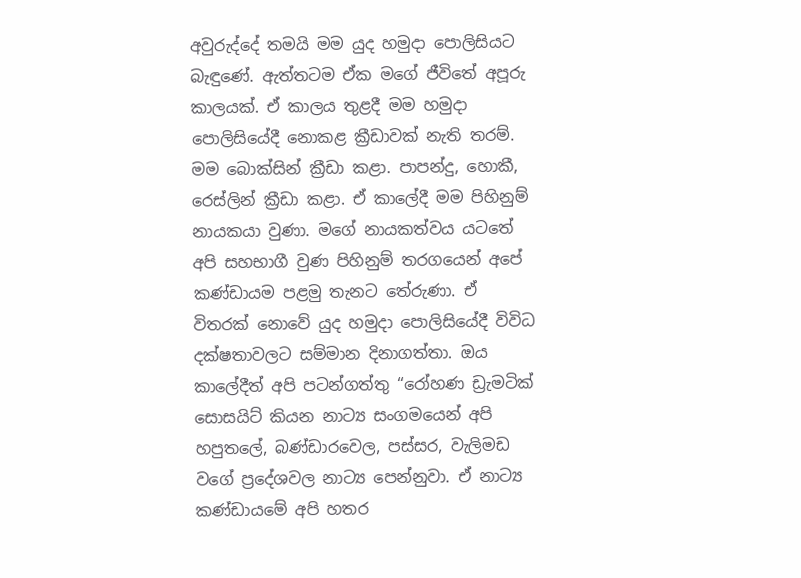අවුරුද්දේ තමයි මම යුද හමුදා පොලිසියට බැඳු‍ණේ. ඇත්තටම ඒක මගේ ජීවිතේ අපූරු කාලයක්. ඒ කාලය තුළදී මම හමුදා පොලිසියේදී නොකළ ක්‍රීඩාවක් නැති තරම්. මම බොක්සින් ක්‍රීඩා කළා. පාපන්දු, හොකී, රෙස්ලින් ක්‍රීඩා කළා. ඒ කාලේදී මම පිහිනුම් නායකයා වුණා. මගේ නායකත්වය යටතේ අපි සහභාගී වුණ පිහිනුම් තරගයෙන් අපේ කණ්ඩායම පළමු තැනට තේරුණා. ඒ විතරක් නොවේ යුද හමුදා පොලිසියේදී විවිධ දක්ෂතාවලට සම්මාන දිනාගත්තා. ඔය කාලේදීත් අපි පටන්ගත්තු “රෝහණ ඩ්‍රැමටික් සොසයිට් කියන නාට්‍ය සංගමයෙන් අපි හපුතලේ, බණ්ඩාරවෙල, පස්සර, වැලිමඩ වගේ ප්‍රදේශවල නාට්‍ය පෙන්නුවා. ඒ නාට්‍ය කණ්ඩායමේ අපි හතර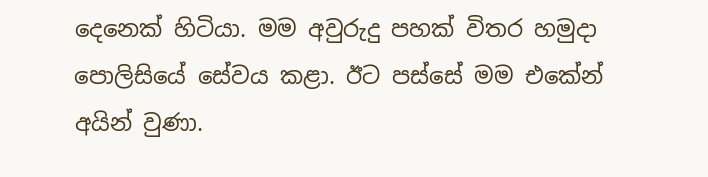දෙනෙක් හිටියා. මම අවුරුදු පහක් විතර හමුදා පොලිසියේ සේවය කළා. ඊට පස්සේ මම එකේන් අයින් වුණා.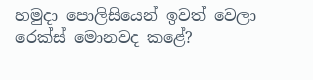හමුදා පොලිසියෙන් ඉවත් වෙලා රෙක්ස් මොනවද කළේ?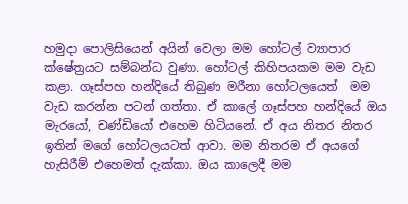හමුදා පොලිසියෙන් අයින් වෙලා මම හෝටල් ව්‍යාපාර ක්ෂේත්‍රයට සම්බන්ධ වුණා. හෝටල් කිහිපයකම මම වැඩ කළා. ගෑස්පහ හන්දියේ තිබුණ මරීනා හෝටලයෙත්  මම වැඩ කරන්න පටන් ගත්තා. ඒ කාලේ ගෑස්පහ හන්දියේ ඔය මැරයෝ, චණ්ඩියෝ එහෙම හිටියනේ. ඒ අය නිතර නිතර ඉතින් මගේ හෝටලයටත් ආවා. මම නිතරම ඒ අයගේ හැසිරීම් එහෙමත් දැක්කා. ඔය කාලෙදී මම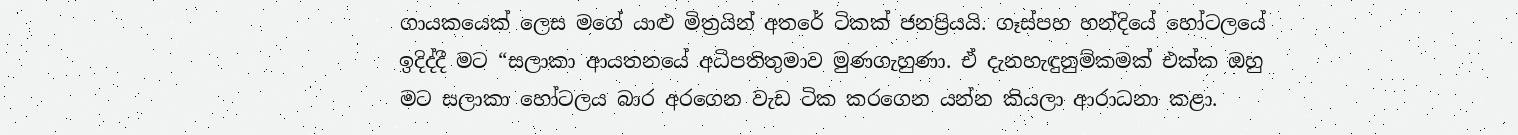ගායකයෙක් ලෙස මගේ යාළු මිත්‍රයින් අතරේ ටිකක් ජනප්‍රියයි. ගෑස්පහ හන්දියේ හෝටලයේ ඉදිද්දී මට “සලාකා ආයතනයේ අධිපතිතුමාව මුණගැහුණා. ඒ දැනහැඳුනුම්කමක් එක්ක ඔහු මට සලාකා හෝටලය බාර අරගෙන වැඩ ටික කරගෙන යන්න කියලා ආරාධනා කළා.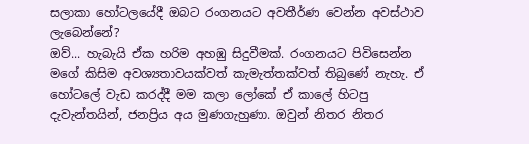සලාකා හෝටලයේදී ඔබට රංගනයට අවතීර්ණ වෙන්න අවස්ථාව ලැබෙන්නේ?
ඔව්... හැබැයි ඒක හරිම අහඹු සිදුවීමක්. රංගනයට පිවිසෙන්න මගේ කිසිම අවශ්‍යතාවයක්වත් කැමැත්තක්වත් තිබුණේ නැහැ. ඒ හෝටලේ වැඩ කරද්දී මම කලා ලෝකේ ඒ කාලේ හිටපු දැවැන්තයින්, ජනප්‍රිය අය මුණගැහුණා. ඔවුන් නිතර නිතර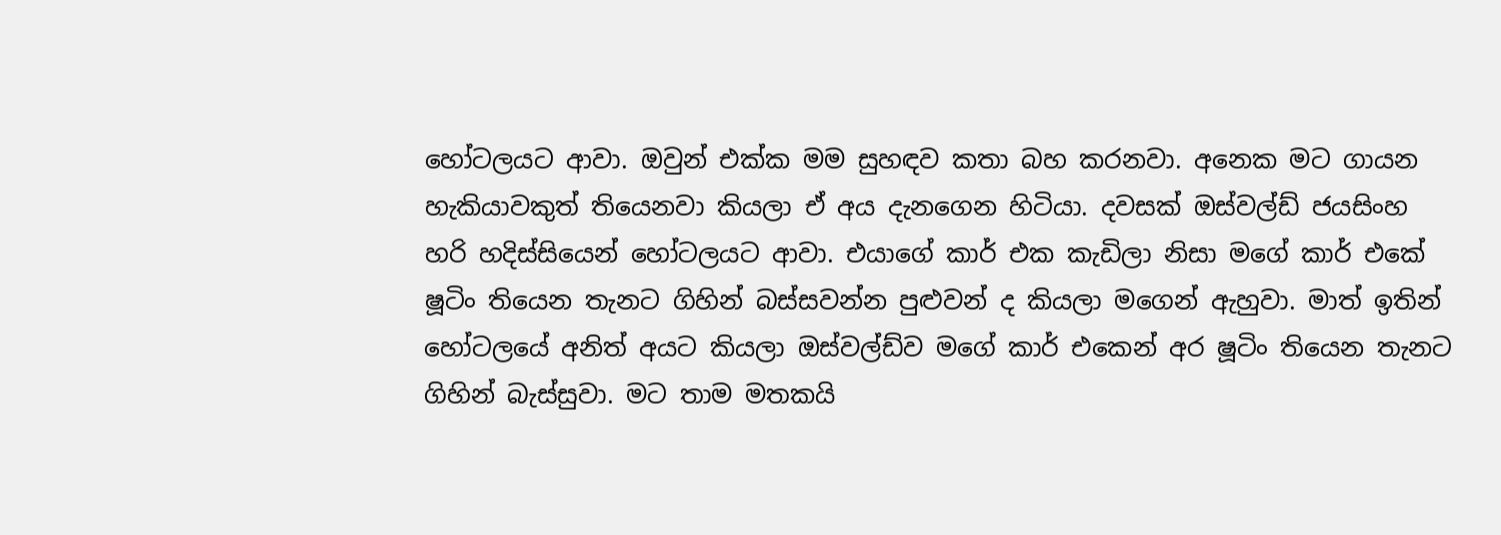හෝටලයට ආවා. ඔවුන් එක්ක මම සුහඳව කතා බහ කරනවා. අනෙක මට ගායන හැකියාවකුත් තියෙනවා කියලා ඒ අය දැනගෙන හිටියා. දවසක් ඔස්වල්ඩ් ජයසිංහ හරි හදිස්සියෙන් හෝටලයට ආවා. එයාගේ කාර් එක කැඩිලා නිසා මගේ කාර් එකේ ෂූටිං තියෙන තැනට ගිහින් බස්සවන්න පුළුවන් ද කියලා මගෙන් ඇහුවා. මාත් ඉතින් හෝටලයේ අනිත් අයට කියලා ඔස්වල්ඩ්ව මගේ කාර් එකෙන් අර ෂූටිං තියෙන තැනට ගිහින් බැස්සුවා. මට තාම මතකයි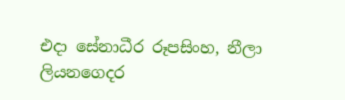එදා සේනාධීර රූපසිංහ, නීලා ලියනගෙදර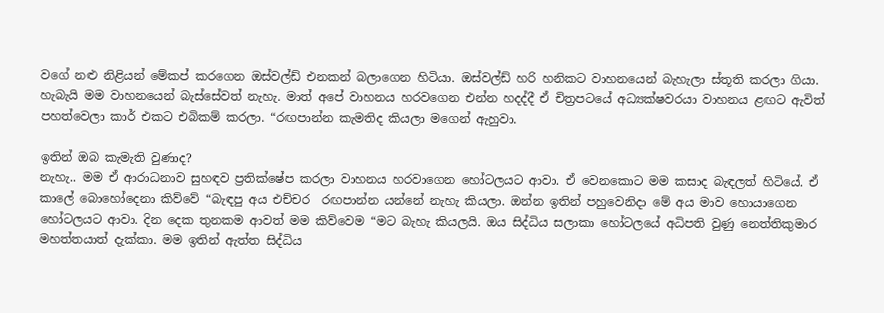වගේ නළු නිළියන් මේකප් කරගෙන ඔස්වල්ඩ් එනකන් බලාගෙන හිටියා. ඔස්වල්ඩ් හරි හනිකට වාහනයෙන් බැහැලා ස්තූති කරලා ගියා. හැබැයි මම වාහනයෙන් බැස්සේවත් නැහැ. මාත් අපේ වාහනය හරවගෙන එන්න හදද්දී ඒ චිත්‍රපටයේ අධ්‍යක්ෂවරයා වාහනය ළඟට ඇවිත් පහත්වෙලා කාර් එකට එබිකම් කරලා. “රඟපාන්න කැමතිද කියලා මගෙන් ඇහුවා.

ඉතින් ඔබ කැමැති වුණාද?
නැහැ.. මම ඒ ආරාධනාව සුහඳව ප්‍රතික්ෂේප කරලා වාහනය හරවාගෙන හෝටලයට ආවා. ඒ වෙනකොට මම කසාද බැඳලත් හිටියේ. ඒ කාලේ බොහෝදෙනා කිව්වේ “බැඳපු අය එච්චර  රඟපාන්න යන්නේ නැහැ කියලා. ඔන්න ඉතින් පහුවෙනිදා මේ අය මාව හොයාගෙන හෝටලයට ආවා. දින දෙක තුනකම ආවත් මම කිව්වෙම “මට බැහැ කියලයි. ඔය සිද්ධිය සලාකා හෝටලයේ අධිපති වුණු නෙත්තිකුමාර මහත්තයාත් දැක්කා. මම ඉතින් ඇත්ත සිද්ධිය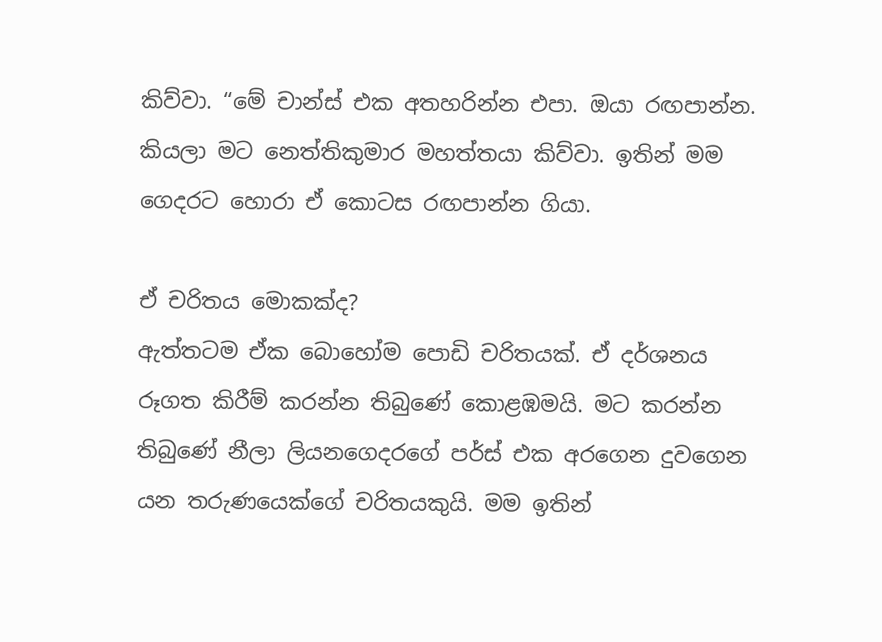කිව්වා. “මේ චාන්ස් එක අතහරින්න එපා. ඔයා රඟපාන්න. කියලා මට නෙත්තිකුමාර මහත්තයා කිව්වා. ඉතින් මම ගෙදරට හොරා ඒ කොටස රඟපාන්න ගියා.

ඒ චරිතය මොකක්ද?
ඇත්තටම ඒක බොහෝම පොඩි චරිතයක්. ඒ දර්ශනය රූගත කිරීම් කරන්න තිබුණේ කොළඹමයි. මට කරන්න තිබුණේ නීලා ලියනගෙදරගේ පර්ස් එක අරගෙන දුවගෙන යන තරුණයෙක්ගේ චරිතයකුයි. මම ඉතින්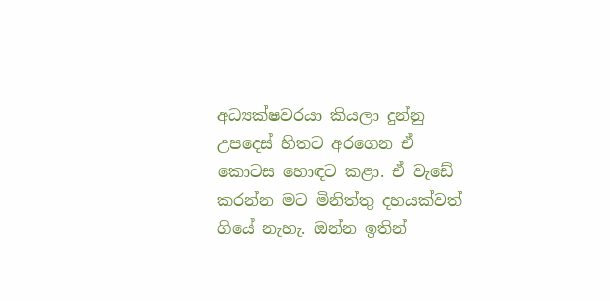අධ්‍යක්ෂවරයා කියලා දුන්නු උපදෙස් හිතට අරගෙන ඒ කොටස හොඳට කළා. ඒ වැඩේ කරන්න මට මිනිත්තු දහයක්වත් ගියේ නැහැ. ඔන්න ඉතින්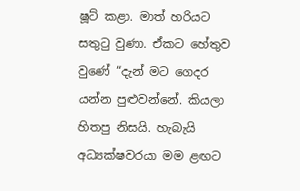ෂූට් කළා. මාත් හරියට සතුටු වුණා. ඒකට හේතුව වුණේ “දැන් මට ගෙදර යන්න පුළුවන්නේ. කියලා හිතපු නිසයි. හැබැයි අධ්‍යක්ෂවරයා මම ළඟට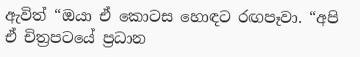ඇවිත් “ඔයා ඒ කොටස හොඳට රඟපෑවා. “අපි ඒ චිත්‍රපටයේ ප්‍රධාන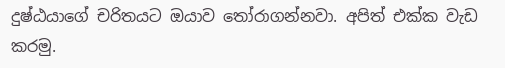දුෂ්ඨයාගේ චරිතයට ඔයාව තෝරාගන්නවා. අපිත් එක්ක වැඩ කරමු.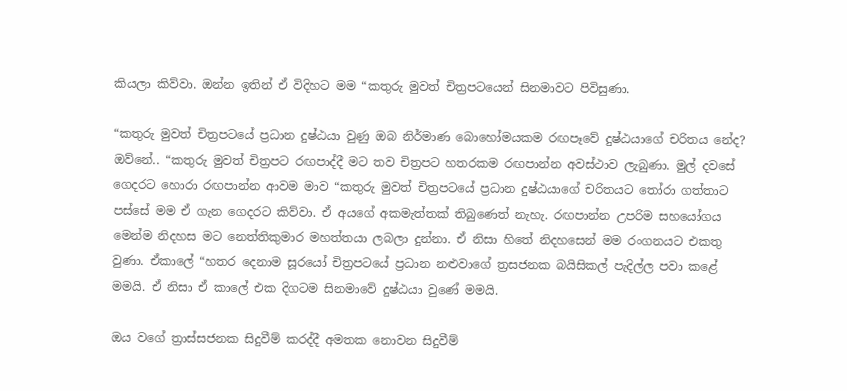කියලා කිව්වා. ඔන්න ඉතින් ඒ විදිහට මම “කතුරු මුවත් චිත්‍රපටයෙන් සිනමාවට පිවිසුණා.

“කතුරු මුවත් චිත්‍රපටයේ ප්‍රධාන දුෂ්ඨයා වුණු ඔබ නිර්මාණ බොහෝමයකම රඟපෑවේ දුෂ්ඨයාගේ චරිතය නේද?
ඔව්නේ.. “කතුරු මුවත් චිත්‍රපට රඟපාද්දී මට තව චිත්‍රපට හතරකම රඟපාන්න අවස්ථාව ලැබුණා. මුල් දවසේ ගෙදරට හොරා රඟපාන්න ආවම මාව “කතුරු මුවත් චිත්‍රපටයේ ප්‍රධාන දුෂ්ඨයාගේ චරිතයට තෝරා ගත්තාට පස්සේ මම ඒ ගැන ගෙදරට කිව්වා. ඒ අයගේ අකමැත්තක් තිබුණෙත් නැහැ. රඟපාන්න උපරිම සහයෝගය මෙන්ම නිදහස මට නෙත්තිකුමාර මහත්තයා ලබලා දුන්නා. ඒ නිසා හිතේ නිදහසෙන් මම රංගනයට එකතු වුණා. ඒකාලේ “හතර දෙනාම සූරයෝ චිත්‍රපටයේ ප්‍රධාන නළුවාගේ ත්‍රසජනක බයිසිකල් පැදිල්ල පවා කළේ මමයි. ඒ නිසා ඒ කාලේ එක දිගටම සිනමාවේ දුෂ්ඨයා වුණේ මමයි.

ඔය වගේ ත්‍රාස්සජනක සිදුවීම් කරද්දී අමතක නොවන සිදුවීම්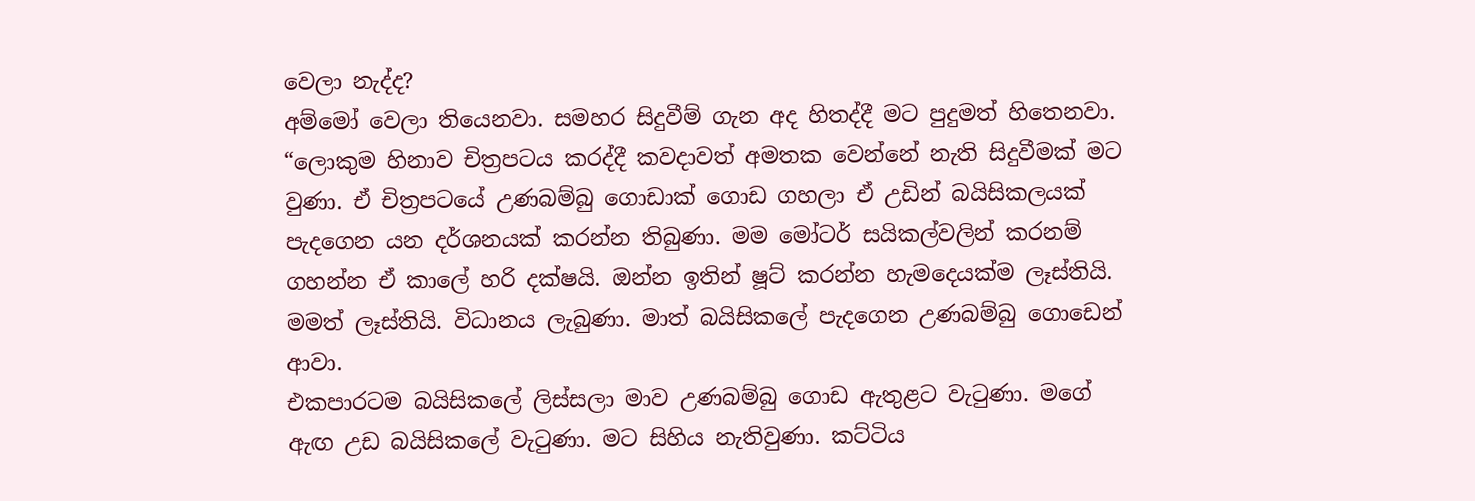වෙලා නැද්ද?
අම්මෝ වෙලා තියෙනවා. සමහර සිදුවීම් ගැන අද හිතද්දී මට පුදුමත් හිතෙනවා. “ලොකුම හිනාව චිත්‍රපටය කරද්දී කවදාවත් අමතක වෙන්නේ නැති සිදුවීමක් මට වුණා. ඒ චිත්‍රපටයේ උණබම්බු ගොඩාක් ගොඩ ගහලා ඒ උඩින් බයිසිකලයක් පැදගෙන යන දර්ශනයක් කරන්න තිබුණා. මම මෝටර් සයිකල්වලින් කරනම් ගහන්න ඒ කාලේ හරි දක්ෂයි. ඔන්න ඉතින් ෂූට් කරන්න හැමදෙයක්ම ලෑස්තියි. මමත් ලෑස්තියි. විධානය ලැබුණා. මාත් බයිසිකලේ පැදගෙන උණබම්බු ගොඩෙන් ආවා.
එකපාරටම බයිසිකලේ ලිස්සලා මාව උණබම්බු ගොඩ ඇතුළට වැටුණා. මගේ ඇඟ උඩ බයිසිකලේ වැටුණා. මට සිහිය නැතිවුණා. කට්ටිය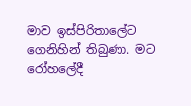මාව ඉස්පිරිතාලේට ගෙනිහින් තිබුණා. මට රෝහලේදී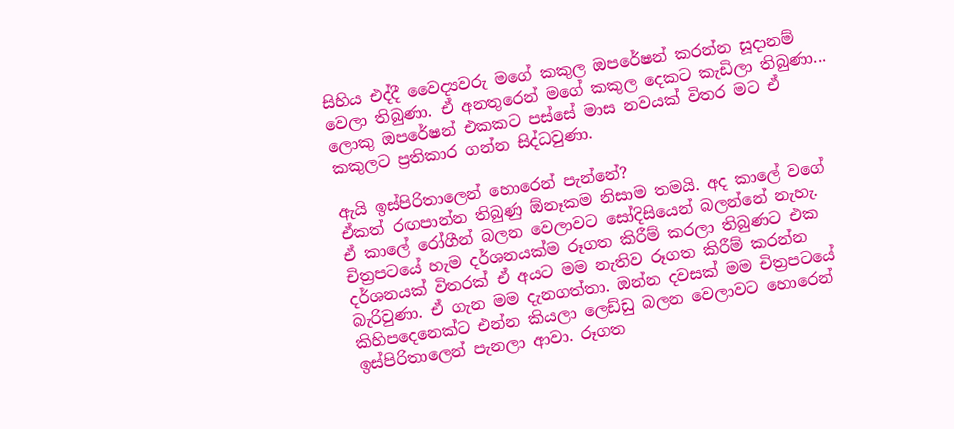සිහිය එද්දී වෛද්‍යවරු මගේ කකුල ඔපරේෂන් කරන්න සූදානම් වෙලා තිබුණා. ඒ අනතුරෙන් මගේ කකුල දෙකට කැඩිලා තිබුණා... ලොකු ඔපරේෂන් එකකට පස්සේ මාස නවයක් විතර මට ඒ කකුලට ප්‍රතිකාර ගන්න සිද්ධවුණා.

ඇයි ඉස්පිරිතාලෙන් හොරෙන් පැන්නේ?
ඒකත් රඟපාන්න තිබුණු ඕනෑකම නිසාම තමයි. අද කාලේ වගේ ඒ කාලේ රෝගීන් බලන වෙලාවට සෝදිසියෙන් බලන්නේ නැහැ. චිත්‍රපටයේ හැම දර්ශනයක්ම රූගත කිරීම් කරලා තිබුණට එක දර්ශනයක් විතරක් ඒ අයට මම නැතිව රූගත කිරීම් කරන්න බැරිවුණා. ඒ ගැන මම දැනගත්තා. ඔන්න දවසක් මම චිත්‍රපටයේ කිහිපදෙනෙක්ට එන්න කියලා ලෙඩ්ඩු බලන වෙලාවට හොරෙන් ඉස්පිරිතාලෙන් පැනලා ආවා. රූගත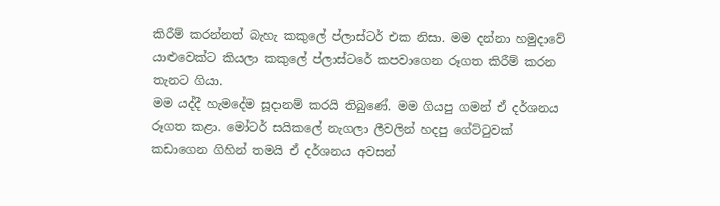කිරීම් කරන්නත් බැහැ කකුලේ ප්ලාස්ටර් එක නිසා. මම දන්නා හමුදාවේ යාළුවෙක්ට කියලා කකුලේ ප්ලාස්ටරේ කපවාගෙන රූගත කිරීම් කරන තැනට ගියා.
මම යද්දී හැමදේම සූදානම් කරයි තිබුණේ. මම ගියපු ගමන් ඒ දර්ශනය රූගත කළා. මෝටර් සයිකලේ නැගලා ලීවලින් හදපු ගේට්ටුවක් කඩාගෙන ගිහින් තමයි ඒ දර්ශනය අවසන්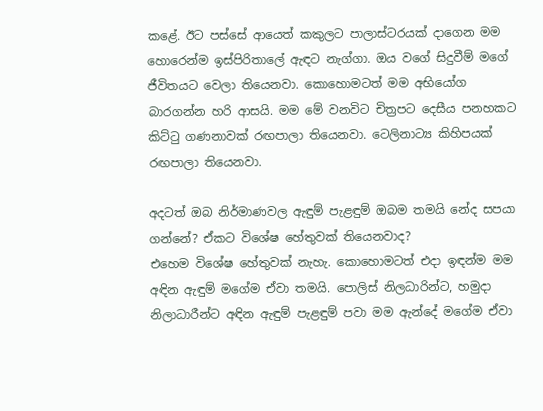කළේ. ඊට පස්සේ ආයෙත් කකුලට පාලාස්ටරයක් දාගෙන මම හොරෙන්ම ඉස්පිරිතාලේ ඇඳට නැග්ගා. ඔය වගේ සිදුවීම් මගේ ජීවිතයට වෙලා තියෙනවා. කොහොමටත් මම අභියෝග බාරගන්න හරි ආසයි. මම මේ වනවිට චිත්‍රපට දෙසීය පනහකට කිට්ටු ගණනාවක් රඟපාලා තියෙනවා. ටෙලිනාට්‍ය කිහිපයක් රඟපාලා තියෙනවා.

අදටත් ඔබ නිර්මාණවල ඇඳුම් පැළඳුම් ඔබම තමයි නේද සපයා ගන්නේ? ඒකට විශේෂ හේතුවක් තියෙනවාද?
එහෙම විශේෂ හේතුවක් නැහැ. කොහොමටත් එදා ඉඳන්ම මම අඳින ඇඳුම් මගේම ඒවා තමයි. පොලිස් නිලධාරින්ට, හමුදා නිලාධාරීන්ට අඳින ඇඳුම් පැළඳුම් පවා මම ඇන්දේ මගේම ඒවා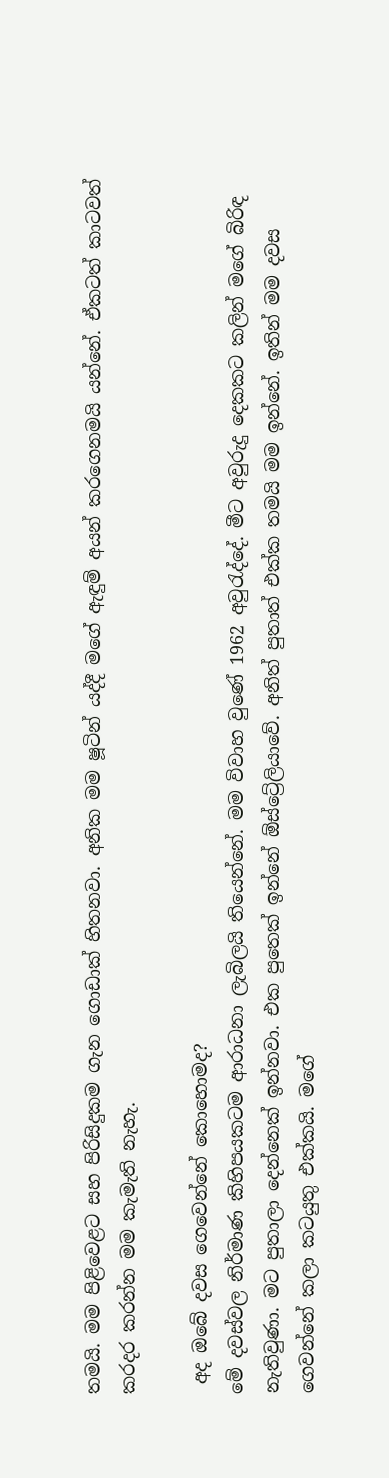තමයි. මම පිළිවෙළට සහ පිරිසිදුකම ගැන ගොඩාක් හිතනවා. අනික මම ෂූටින් යද්දී මගේ ඇඳුම් අයන් කරගෙනමයි යන්නේ. ඒකටත් කාටවත් කරදර කරන්න මම කැමැති නැහැ.

 අද ඔබේ දවස ගෙවෙන්නේ කොහොමද?
මේ දවස්වල නිර්මාණ කිහිපයකටම ආරාධනා ලැබිලයි තියෙන්නේ. මම විවාහ වුණේ 1962 අවුරැද්දේ. මීට අවුරුදු දෙකකට කලින් මගේ බිරිඳ නැතිවුණා. මට පුතාලා දෙන්නෙක් ඉන්නවා. එක පුතෙක් ඉන්නේ ඕස්ට්‍රේලියාවේ. අනිත් පුතාත් එක්ක තමයි මම ඉන්නේ. ඉතින් මම දවස ගෙවන්නේ කලා කටයුතු එක්කයි. මගේ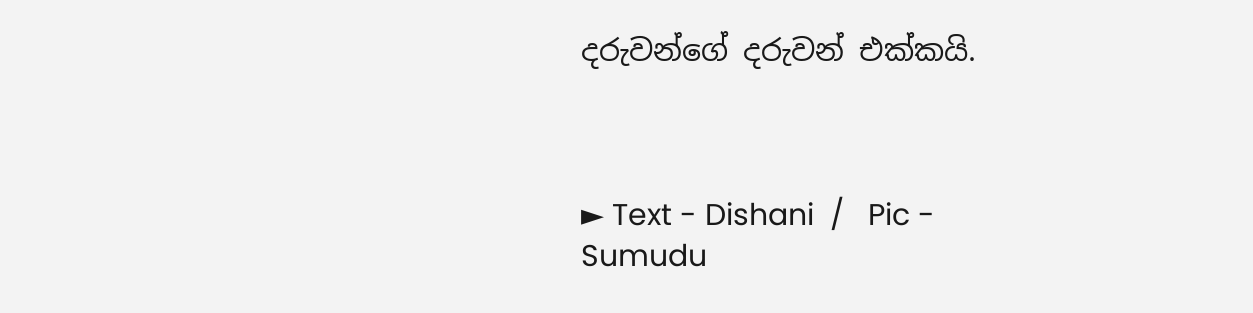දරුවන්ගේ දරුවන් එක්කයි.



► Text - Dishani  /   Pic -  Sumudu